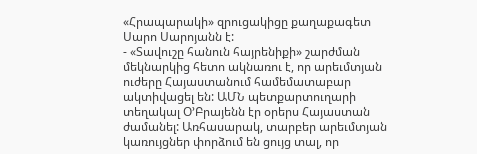«Հրապարակի» զրուցակիցը քաղաքագետ Սարո Սարոյանն է:
- «Տավուշը հանուն հայրենիքի» շարժման մեկնարկից հետո ակնառու է, որ արեւմտյան ուժերը Հայաստանում համեմատաբար ակտիվացել են: ԱՄՆ պետքարտուղարի տեղակալ Օ’Բրայենն էր օրերս Հայաստան ժամանել: Առհասարակ, տարբեր արեւմտյան կառույցներ փորձում են ցույց տալ, որ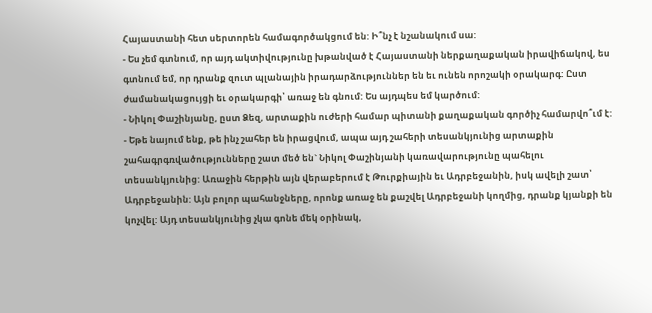Հայաստանի հետ սերտորեն համագործակցում են: Ի՞նչ է նշանակում սա:
- Ես չեմ գտնում, որ այդ ակտիվությունը խթանված է Հայաստանի ներքաղաքական իրավիճակով, ես գտնում եմ, որ դրանք զուտ պլանային իրադարձություններ են եւ ունեն որոշակի օրակարգ: Ըստ ժամանակացույցի եւ օրակարգի՝ առաջ են գնում: Ես այդպես եմ կարծում:
- Նիկոլ Փաշինյանը, ըստ Ձեզ, արտաքին ուժերի համար պիտանի քաղաքական գործիչ համարվո՞ւմ է:
- Եթե նայում ենք, թե ինչ շահեր են իրացվում, ապա այդ շահերի տեսանկյունից արտաքին շահագրգռվածությունները շատ մեծ են` Նիկոլ Փաշինյանի կառավարությունը պահելու տեսանկյունից: Առաջին հերթին այն վերաբերում է Թուրքիային եւ Ադրբեջանին, իսկ ավելի շատ՝ Ադրբեջանին: Այն բոլոր պահանջները, որոնք առաջ են քաշվել Ադրբեջանի կողմից, դրանք կյանքի են կոչվել: Այդ տեսանկյունից չկա գոնե մեկ օրինակ,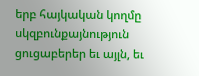երբ հայկական կողմը սկզբունքայնություն ցուցաբերեր եւ այլն, եւ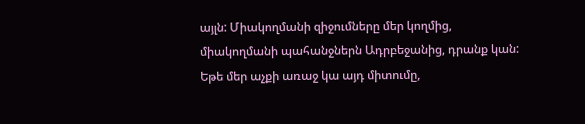այլն: Միակողմանի զիջումները մեր կողմից, միակողմանի պահանջներն Ադրբեջանից, դրանք կան: Եթե մեր աչքի առաջ կա այդ միտումը,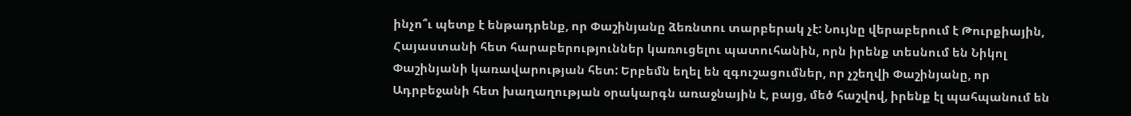ինչո՞ւ պետք է ենթադրենք, որ Փաշինյանը ձեռնտու տարբերակ չէ: Նույնը վերաբերում է Թուրքիային, Հայաստանի հետ հարաբերություններ կառուցելու պատուհանին, որն իրենք տեսնում են Նիկոլ Փաշինյանի կառավարության հետ: Երբեմն եղել են զգուշացումներ, որ չշեղվի Փաշինյանը, որ Ադրբեջանի հետ խաղաղության օրակարգն առաջնային է, բայց, մեծ հաշվով, իրենք էլ պահպանում են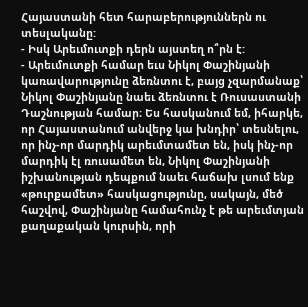Հայաստանի հետ հարաբերություններն ու տեսլականը:
- Իսկ Արեւմուտքի դերն այստեղ ո՞րն է:
- Արեւմուտքի համար եւս Նիկոլ Փաշինյանի կառավարությունը ձեռնտու է, բայց չզարմանաք՝ Նիկոլ Փաշինյանը նաեւ ձեռնտու է Ռուսաստանի Դաշնության համար։ Ես հասկանում եմ, իհարկե, որ Հայաստանում անվերջ կա խնդիր՝ տեսնելու, որ ինչ-որ մարդիկ արեւմտամետ են, իսկ ինչ-որ մարդիկ էլ ռուսամետ են, Նիկոլ Փաշինյանի իշխանության դեպքում նաեւ հաճախ լսում ենք «թուրքամետ» հասկացությունը, սակայն, մեծ հաշվով, Փաշինյանը համահունչ է թե արեւմտյան քաղաքական կուրսին, որի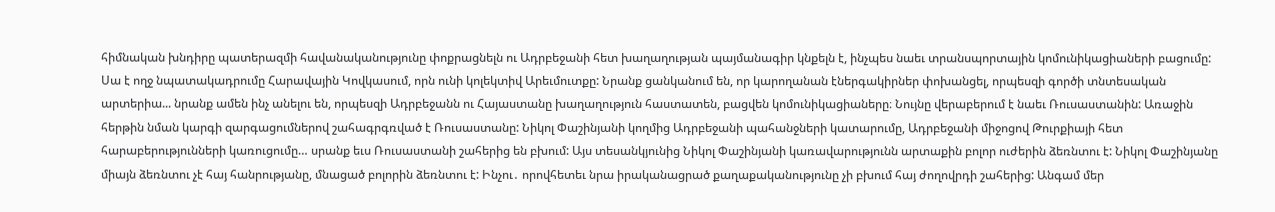հիմնական խնդիրը պատերազմի հավանականությունը փոքրացնելն ու Ադրբեջանի հետ խաղաղության պայմանագիր կնքելն է, ինչպես նաեւ տրանսպորտային կոմունիկացիաների բացումը: Սա է ողջ նպատակադրումը Հարավային Կովկասում, որն ունի կոլեկտիվ Արեւմուտքը: Նրանք ցանկանում են, որ կարողանան էներգակիրներ փոխանցել, որպեսզի գործի տնտեսական արտերիա... նրանք ամեն ինչ անելու են, որպեսզի Ադրբեջանն ու Հայաստանը խաղաղություն հաստատեն, բացվեն կոմունիկացիաները։ Նույնը վերաբերում է նաեւ Ռուսաստանին: Առաջին հերթին նման կարգի զարգացումներով շահագրգռված է Ռուսաստանը: Նիկոլ Փաշինյանի կողմից Ադրբեջանի պահանջների կատարումը, Ադրբեջանի միջոցով Թուրքիայի հետ հարաբերությունների կառուցումը… սրանք եւս Ռուսաստանի շահերից են բխում: Այս տեսանկյունից Նիկոլ Փաշինյանի կառավարությունն արտաքին բոլոր ուժերին ձեռնտու է: Նիկոլ Փաշինյանը միայն ձեռնտու չէ հայ հանրությանը, մնացած բոլորին ձեռնտու է: Ինչու․ որովհետեւ նրա իրականացրած քաղաքականությունը չի բխում հայ ժողովրդի շահերից: Անգամ մեր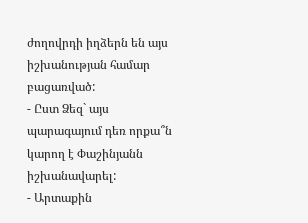ժողովրդի իղձերն են այս իշխանության համար բացառված:
- Ըստ Ձեզ` այս պարագայում դեռ որքա՞ն կարող է Փաշինյանն իշխանավարել:
- Արտաքին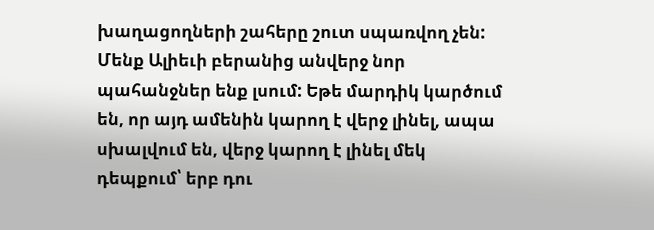խաղացողների շահերը շուտ սպառվող չեն: Մենք Ալիեւի բերանից անվերջ նոր պահանջներ ենք լսում: Եթե մարդիկ կարծում են, որ այդ ամենին կարող է վերջ լինել, ապա սխալվում են, վերջ կարող է լինել մեկ դեպքում՝ երբ դու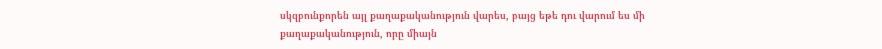սկզբունքորեն այլ քաղաքականություն վարես, բայց եթե դու վարում ես մի քաղաքականություն, որը միայն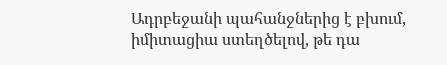Ադրբեջանի պահանջներից է բխում, իմիտացիա ստեղծելով, թե դա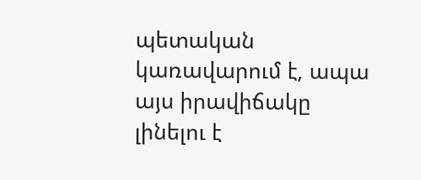պետական կառավարում է, ապա այս իրավիճակը լինելու է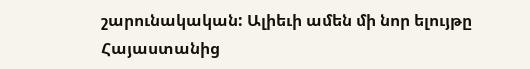շարունակական: Ալիեւի ամեն մի նոր ելույթը Հայաստանից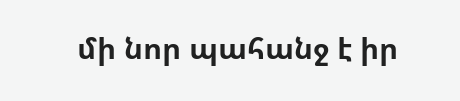մի նոր պահանջ է իր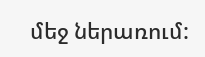մեջ ներառում: